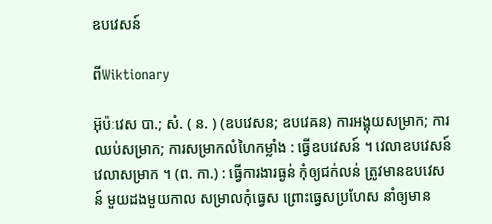ឧបវេសន៍

ពីWiktionary

អ៊ុប៉ៈវេស បា.; សំ. ( ន. ) (ឧបវេសន; ឧបវេឝន) ការអង្គុយសម្រាក; ការឈប់សម្រាក; ការសម្រាកលំហៃកម្លាំង : ធ្វើឧបវេសន៍ ។ វេលាឧបវេសន៍ វេលាសម្រាក ។ (ព. កា.) : ធ្វើការងារធ្ងន់ កុំឲ្យជក់លន់ ត្រូវមានឧបវេសន៍ មួយដងមួយកាល សម្រាលកុំធ្វេស ព្រោះធ្វេសប្រហែស នាំឲ្យមាន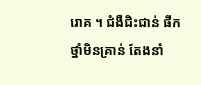រោគ ។ ជំងឺជិះជាន់ ផឹកថ្នាំមិនគ្រាន់ តែងនាំ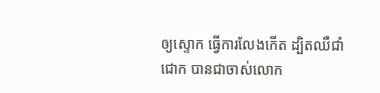ឲ្យស្ទោក ធ្វើការលែងកើត ដ្បិតឈឺជាំជោក បានជាចាស់លោក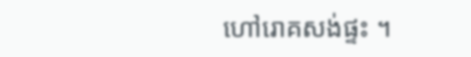ហៅរោគសង់ផ្ទះ ។